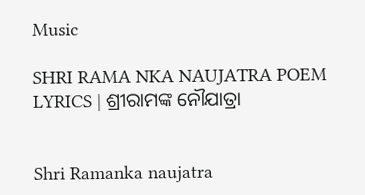Music

SHRI RAMA NKA NAUJATRA POEM LYRICS | ଶ୍ରୀରାମଙ୍କ ନୌଯାତ୍ରା


Shri Ramanka naujatra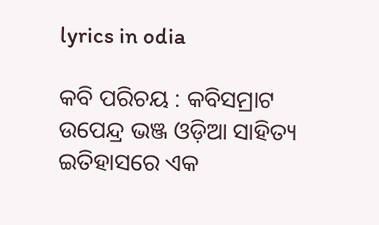lyrics in odia

କବି ପରିଚୟ : କବିସମ୍ରାଟ ଉପେନ୍ଦ୍ର ଭଞ୍ଜ ଓଡ଼ିଆ ସାହିତ୍ୟ ଇତିହାସରେ ଏକ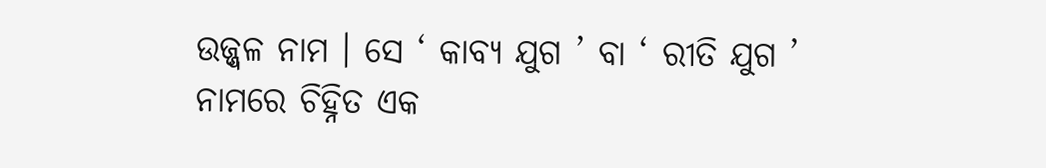ଉଜ୍ଜ୍ବଳ ନାମ । ସେ ‘ କାବ୍ୟ ଯୁଗ ’ ବା ‘ ରୀତି ଯୁଗ ’ ନାମରେ ଚିହ୍ନିତ ଏକ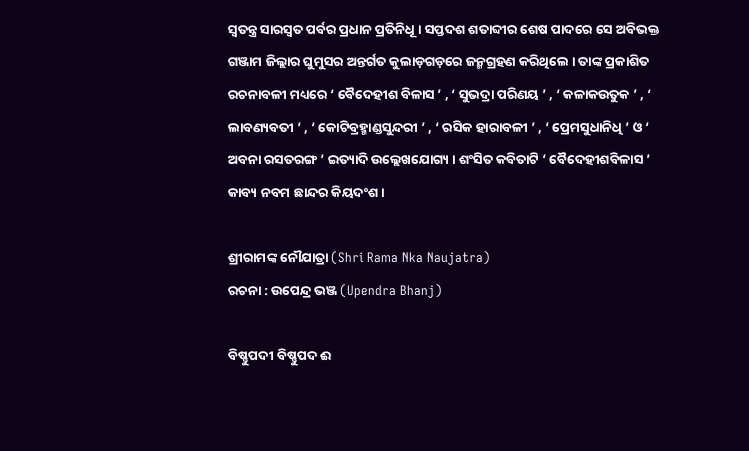ସ୍ୱତନ୍ତ୍ର ସାରସ୍ବତ ପର୍ବର ପ୍ରଧାନ ପ୍ରତିନିଧୂ । ସପ୍ତଦଶ ଶତାବ୍ଦୀର ଶେଷ ପାଦରେ ସେ ଅବିଭକ୍ତ ଗଞ୍ଜାମ ଜିଲ୍ଲାର ଘୁମୁସର ଅନ୍ତର୍ଗତ କୁଲାଡ଼ଗଡ଼ରେ ଜନ୍ମଗ୍ରହଣ କରିଥିଲେ । ତାଙ୍କ ପ୍ରକାଶିତ ରଚନାବଳୀ ମଧ୍ୟରେ ‘ ବୈଦେହୀଶ ବିଳାସ ’ , ‘ ସୁଭଦ୍ରା ପରିଣୟ ’ , ‘ କଳାକଉତୁକ ’ , ‘ ଲାବଣ୍ୟବତୀ ’ , ‘ କୋଟିବ୍ରହ୍ମାଣ୍ଡସୁନ୍ଦରୀ ’ , ‘ ରସିକ ହାରାବଳୀ ’ , ‘ ପ୍ରେମସୁଧାନିଧି ’ ଓ ‘ ଅବନା ରସତରଙ୍ଗ ’ ଇତ୍ୟାଦି ଉଲ୍ଲେଖଯୋଗ୍ୟ । ଶଂସିତ କବିତାଟି ‘ ବୈଦେହୀଶବିଳାସ ’ କାବ୍ୟ ନବମ ଛାନ୍ଦର କିୟଦଂଶ ।

ଶ୍ରୀରାମଙ୍କ ନୌଯାତ୍ରା (Shri Rama Nka Naujatra)
ରଚନା : ଉପେନ୍ଦ୍ର ଭଞ୍ଜ (Upendra Bhanj)

ବିଷ୍ଣୁପଦୀ ବିଷ୍ଣୁପଦ ଈ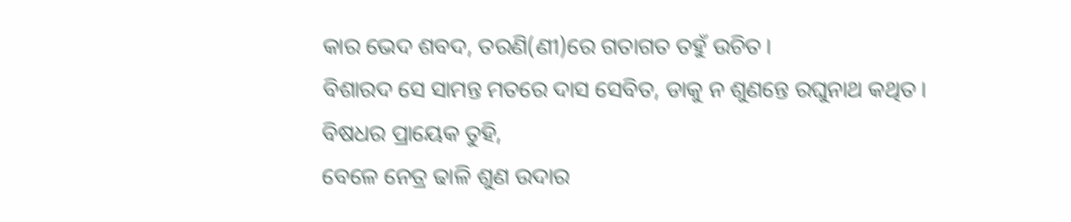କାର ଭେଦ ଶବଦ, ତରଣି(ଣୀ)ରେ ଗତାଗତ ତହୁଁ ଉଚିତ।
ବିଶାରଦ ସେ ସାମନ୍ତ ମତରେ ଦାସ ସେବିତ, ଡାକୁ ନ ଶୁଣନ୍ତେ ରଘୁନାଥ କଥିତ।
ବିଷଧର ପ୍ରାୟେକ ତୁହି,
ବେଳେ ନେତ୍ର ଢାଳି ଶୁଣ ଉଦାର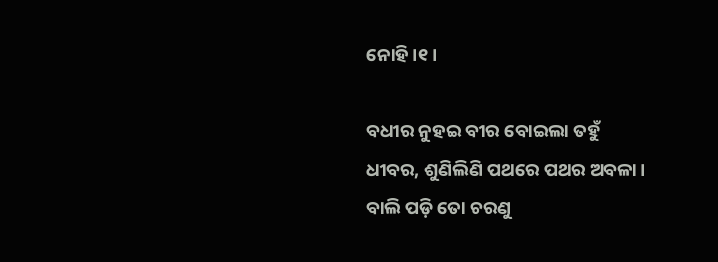ନୋହି।୧।

ବଧୀର ନୁହଇ ବୀର ବୋଇଲା ତହୁଁ ଧୀବର, ଶୁଣିଲିଣି ପଥରେ ପଥର ଅବଳା।
ବାଲି ପଡ଼ି ତୋ ଚରଣୁ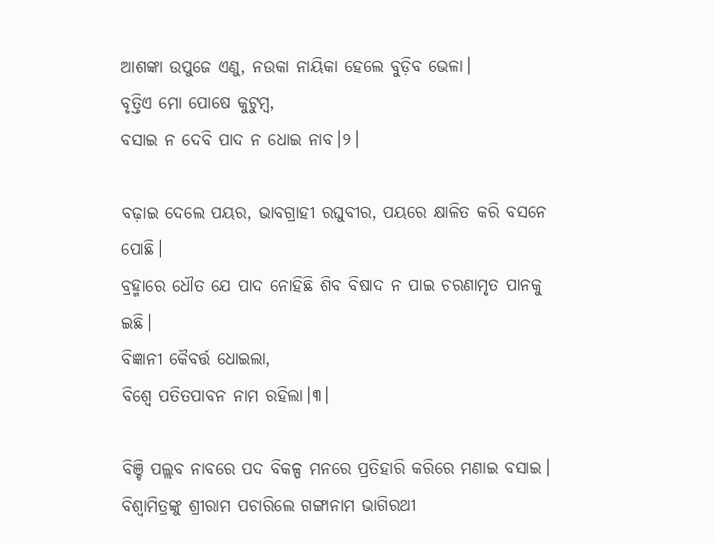ଆଶଙ୍କା ଉପୁଜେ ଏଣୁ, ନଉକା ନାୟିକା ହେଲେ ବୁଡ଼ିବ ଭେଳା।
ବୃତ୍ତିଏ ମୋ ପୋଷେ କୁଟୁମ୍ବ,
ବସାଇ ନ ଦେବି ପାଦ ନ ଧୋଇ ନାବ।୨।

ବଢ଼ାଇ ଦେଲେ ପୟର, ଭାବଗ୍ରାହୀ ରଘୁବୀର, ପୟରେ କ୍ଷାଳିତ କରି ବସନେ ପୋଛି।
ବ୍ରହ୍ମାରେ ଧୌତ ଯେ ପାଦ ନୋହିଛି ଶିବ ବିଷାଦ ନ ପାଇ ଚରଣାମୃତ ପାନକୁ ଇଛି।
ବିଜ୍ଞାନୀ କୈବର୍ତ୍ତ ଧୋଇଲା,
ବିଶ୍ବେ ପତିତପାବନ ନାମ ରହିଲା।୩।

ବିଞ୍ଚି ପଲ୍ଲବ ନାବରେ ପଦ ବିକଳ୍ପ ମନରେ ପ୍ରତିହାରି କରିରେ ମଣାଇ ବସାଇ।
ବିଶ୍ବାମିତ୍ରଙ୍କୁ ଶ୍ରୀରାମ ପଚାରିଲେ ଗଙ୍ଗାନାମ ଭାଗିରଥୀ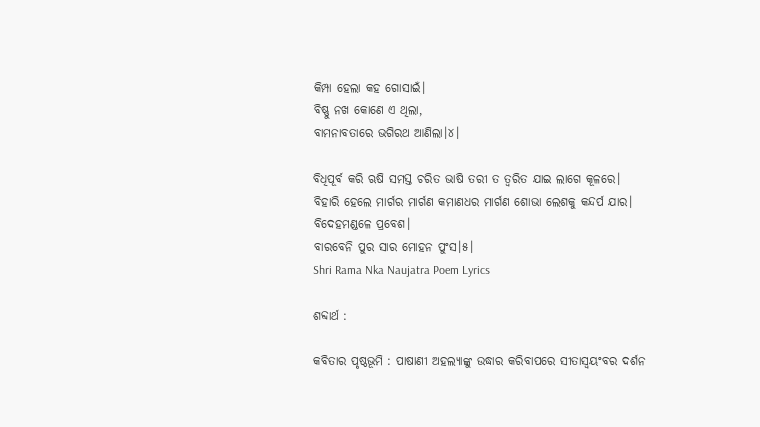କିମ୍ପା ହେଲା କହ ଗୋସାଇଁ।
ବିଷ୍ଣୁ ନଖ କୋଣେ ଏ ଥିଲା,
ବାମନାବତାରେ ଭଗିରଥ ଆଣିଲା।୪।

ବିଧିପୂର୍ବ କରି ଋଷି ସମସ୍ତ ଚରିତ ଭାଷି ତରୀ ତ ତ୍ୱରିତ ଯାଇ ଲାଗେ କୂଳରେ।
ବିହାରି ହେଲେ ମାର୍ଗର ମାର୍ଗଣ କମାଣଧର ମାର୍ଗଣ ଶୋଭା ଲେଶକୁ କନ୍ଦର୍ପ ଯାର।
ବିଦେହମଣ୍ଡଳେ ପ୍ରବେଶ।
ବାରବେନି ପୁର ସାର ମୋହନ ପୁଂସ।୫।
Shri Rama Nka Naujatra Poem Lyrics

ଶବ୍ଦାର୍ଥ :

କବିତାର ପୃଷ୍ଠଭୂମି : ପାଷାଣୀ ଅହଲ୍ୟାଙ୍କୁ ଉଦ୍ଧାର କରିବାପରେ ସୀତାସ୍ବୟଂବର ଦର୍ଶନ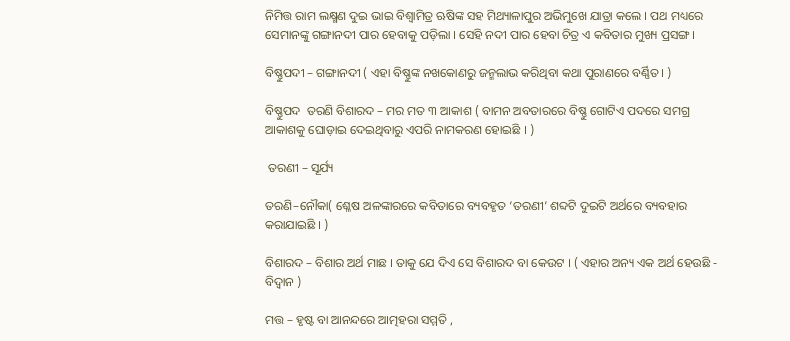ନିମିତ୍ତ ରାମ ଲକ୍ଷ୍ମଣ ଦୁଇ ଭାଇ ବିଶ୍ଵାମିତ୍ର ଋଷିଙ୍କ ସହ ମିଥ୍ୟାଳାପୁର ଅଭିମୁଖେ ଯାତ୍ରା କଲେ । ପଥ ମଧ୍ୟରେ ସେମାନଙ୍କୁ ଗଙ୍ଗାନଦୀ ପାର ହେବାକୁ ପଡ଼ିଲା । ସେହି ନଦୀ ପାର ହେବା ଚିତ୍ର ଏ କବିତାର ମୁଖ୍ୟ ପ୍ରସଙ୍ଗ ।

ବିଷ୍ଣୁପଦୀ – ଗଙ୍ଗାନଦୀ ( ଏହା ବିଷ୍ଣୁଙ୍କ ନଖକୋଣରୁ ଜନ୍ମଲାଭ କରିଥିବା କଥା ପୁରାଣରେ ବର୍ଣ୍ଣିତ । )

ବିଷ୍ଣୁପଦ  ତରଣି ବିଶାରଦ – ମର ମତ ୩ ଆକାଶ ( ବାମନ ଅବତାରରେ ବିଷ୍ଣୁ ଗୋଟିଏ ପଦରେ ସମଗ୍ର ଆକାଶକୁ ଘୋଡ଼ାଇ ଦେଇଥିବାରୁ ଏପରି ନାମକରଣ ହୋଇଛି । )

 ତରଣୀ – ସୂର୍ଯ୍ୟ

ତରଣି–ନୌକା( ଶ୍ଳେଷ ଅଳଙ୍କାରରେ କବିତାରେ ବ୍ୟବହୃତ ‘ତରଣୀ’ ଶବ୍ଦଟି ଦୁଇଟି ଅର୍ଥରେ ବ୍ୟବହାର କରାଯାଇଛି । )

ବିଶାରଦ – ବିଶାର ଅର୍ଥ ମାଛ । ତାକୁ ଯେ ଦିଏ ସେ ବିଶାରଦ ବା କେଉଟ । ( ଏହାର ଅନ୍ୟ ଏକ ଅର୍ଥ ହେଉଛି - ବିଦ୍ବାନ )

ମତ୍ତ – ହୃଷ୍ଟ ବା ଆନନ୍ଦରେ ଆତ୍ମହରା ସମ୍ମତି ,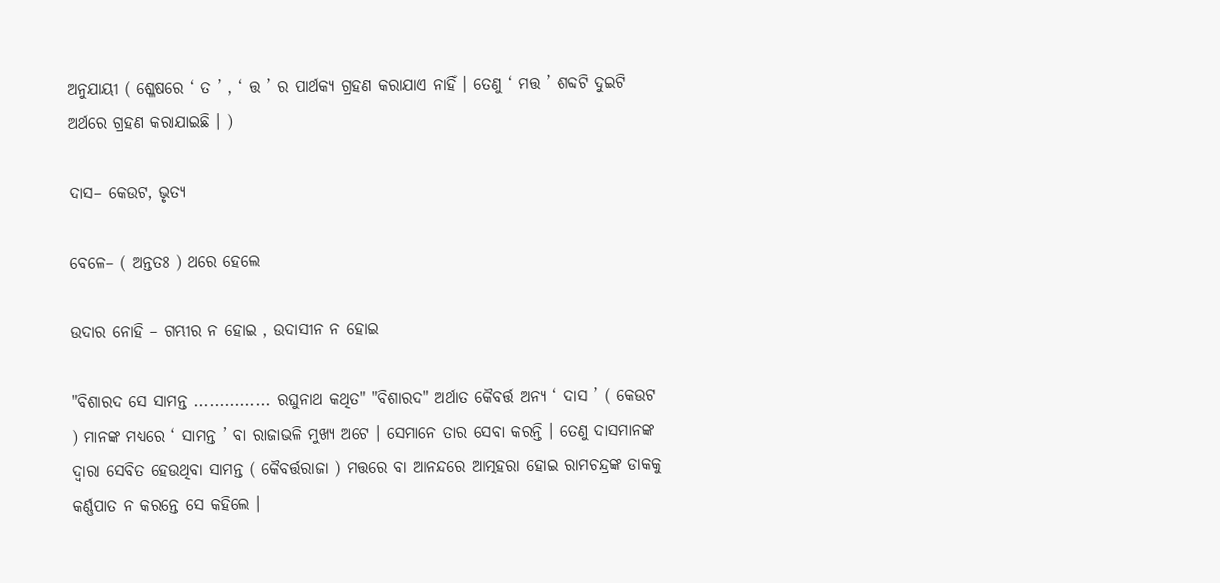ଅନୁଯାୟୀ ( ଶ୍ଳେଷରେ ‘ ତ ’ , ‘ ତ୍ତ ’ ର ପାର୍ଥକ୍ୟ ଗ୍ରହଣ କରାଯାଏ ନାହିଁ । ତେଣୁ ‘ ମତ୍ତ ’ ଶବ୍ଦଟି ଦୁଇଟି ଅର୍ଥରେ ଗ୍ରହଣ କରାଯାଇଛି । )

ଦାସ– କେଉଟ, ଭୃତ୍ୟ

ବେଳେ– ( ଅନ୍ତତଃ ) ଥରେ ହେଲେ

ଉଦାର ନୋହି – ଗମ୍ଭୀର ନ ହୋଇ , ଉଦାସୀନ ନ ହୋଇ

"ବିଶାରଦ ସେ ସାମନ୍ତ ............... ରଘୁନାଥ କଥିତ" "ବିଶାରଦ" ଅର୍ଥାତ କୈବର୍ତ୍ତ ଅନ୍ୟ ‘ ଦାସ ’ ( କେଉଟ ) ମାନଙ୍କ ମଧ୍ୟରେ ‘ ସାମନ୍ତ ’ ବା ରାଜାଭଳି ମୁଖ୍ୟ ଅଟେ । ସେମାନେ ତାର ସେବା କରନ୍ତି । ତେଣୁ ଦାସମାନଙ୍କ ଦ୍ଵାରା ସେବିତ ହେଉଥିବା ସାମନ୍ତ ( କୈବର୍ତ୍ତରାଜା ) ମତ୍ତରେ ବା ଆନନ୍ଦରେ ଆତ୍ମହରା ହୋଇ ରାମଚନ୍ଦ୍ରଙ୍କ ଡାକକୁ କର୍ଣ୍ଣପାତ ନ କରନ୍ତେ ସେ କହିଲେ ।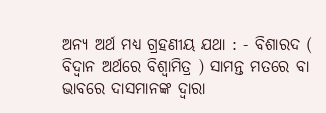ଅନ୍ୟ ଅର୍ଥ ମଧ୍ୟ ଗ୍ରହଣୀୟ ଯଥା : - ବିଶାରଦ ( ବିଦ୍ଵାନ ଅର୍ଥରେ ବିଶ୍ଵାମିତ୍ର ) ସାମନ୍ତ ମତରେ ବା ଭାବରେ ଦାସମାନଙ୍କ ଦ୍ବାରା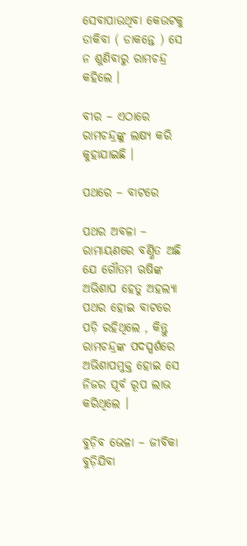ସେବାପାଉଥିବା କେଉଟକୁ ଡାକିବା ( ଡାକନ୍ତେ ) ସେ ନ ଶୁଣିବାରୁ ରାମଚନ୍ଦ୍ର କହିଲେ ।

ବୀର – ଏଠାରେ ରାମଚନ୍ଦ୍ରଙ୍କୁ ଲକ୍ଷ୍ୟ କରି କୁହାଯାଇଛି ।

ପଥରେ – ବାଟରେ

ପଥର ଅବଳା – ରାମାୟଣରେ ବର୍ଣ୍ଣିତ ଅଛି ଯେ ଗୌତମ ଋଷିଙ୍କ ଅଭିଶାପ ହେତୁ ଅହଲ୍ୟା ପଥର ହୋଇ ବାଟରେ ପଡ଼ି ରହିଥିଲେ , କିନ୍ତୁ ରାମଚନ୍ଦ୍ରଙ୍କ ପଦସ୍ପର୍ଶରେ ଅଭିଶାପମୁକ୍ତ ହୋଇ ସେ ନିଜର ପୂର୍ବ ରୂପ ଲାଭ କରିଥିଲେ ।

ବୁଡ଼ିବ ଭେଳା – ଜୀବିକା ବୁଡ଼ିଯିବା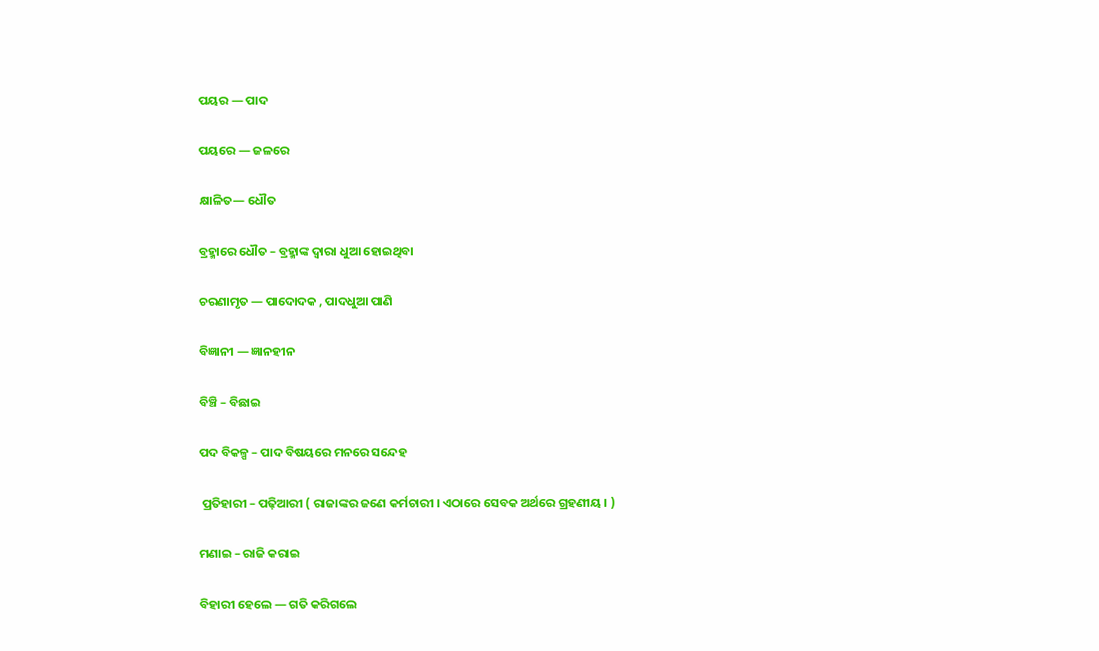ପୟର — ପାଦ

ପୟରେ — ଜଳରେ

କ୍ଷାଳିତ— ଧୌତ

ବ୍ରହ୍ମାରେ ଧୌତ – ବ୍ରହ୍ମାଙ୍କ ଦ୍ଵାରା ଧୁଆ ହୋଇଥିବା

ଚରଣାମୃତ — ପାଦୋଦକ , ପାଦଧୁଆ ପାଣି

ବିଜ୍ଞାନୀ — ଜ୍ଞାନହୀନ

ବିଞ୍ଚି – ବିଛାଇ

ପଦ ବିକଳ୍ପ – ପାଦ ବିଷୟରେ ମନରେ ସନ୍ଦେହ

 ପ୍ରତିହାରୀ – ପଢ଼ିଆରୀ ( ରାଜାଙ୍କର ଜଣେ କର୍ମଚାରୀ । ଏଠାରେ ସେବକ ଅର୍ଥରେ ଗ୍ରହଣୀୟ । )

ମଣାଇ – ରାଜି କରାଇ

ବିହାରୀ ହେଲେ — ଗତି କରିଗଲେ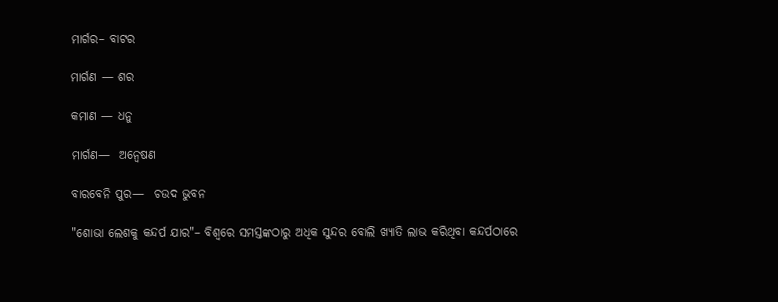ମାର୍ଗର– ବାଟର

ମାର୍ଗଣ — ଶର

କମାଣ — ଧନୁ

ମାର୍ଗଣ—  ଅନ୍ୱେଷଣ

ବାରବେନି ପୁର—  ଚଉଦ ଭୁବନ

"ଶୋଭା ଲେଶକୁ କନ୍ଦର୍ପ ଯାର"– ବିଶ୍ବରେ ସମସ୍ତଙ୍କଠାରୁ ଅଧିକ ସୁନ୍ଦର ବୋଲି ଖ୍ୟାତି ଲାଭ କରିଥିବା କନ୍ଦର୍ପଠାରେ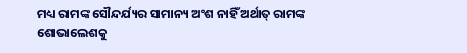ମଧ୍ୟ ରାମଙ୍କ ସୌନ୍ଦର୍ଯ୍ୟର ସାମାନ୍ୟ ଅଂଶ ନାହିଁ ଅର୍ଥାତ୍ ରାମଙ୍କ ଶୋଭାଲେଶକୁ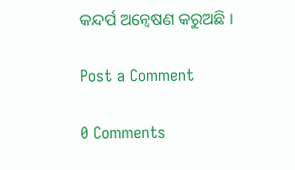କନ୍ଦର୍ପ ଅନ୍ଵେଷଣ କରୁଅଛି ।

Post a Comment

0 Comments